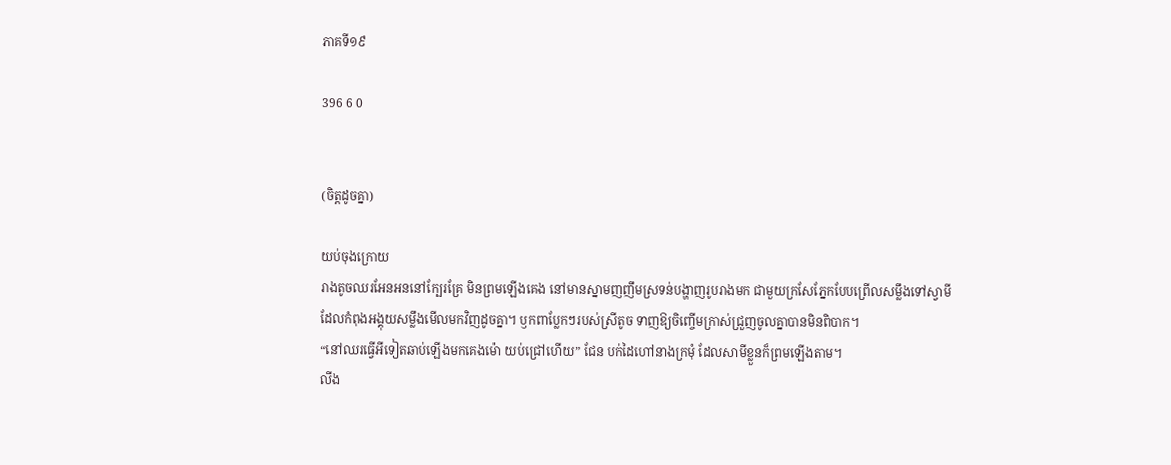ភាគទី១៩

396 6 0


(ចិត្តដូចគ្នា)

យប់ចុងក្រោយ
រាងតូចឈរអែនអននៅក្បែរគ្រែ មិនព្រមឡើងគេង នៅមានស្នាមញញឹមស្រទន់បង្ហាញរូបរាងមក ជាមួយក្រសែភ្នែកបែបព្រើលសម្លឹងទៅស្វាមី ដែលកំពុងអង្គុយសម្លឹងមើលមកវិញដូចគ្នា។ ឫកពាប្លែកៗរបស់ស្រីតូច ទាញឱ្យចិញ្ចើមក្រាស់ជ្រួញចូលគ្នាបានមិនពិបាក។
“នៅឈរធ្វើអីទៀតឆាប់ឡើងមកគេងម៉ោ យប់ជ្រៅហើយ” ជែន បក់ដៃហៅនាងក្រមុំ ដែលសាមីខ្លួនក៏ព្រមឡើងតាម។
លីង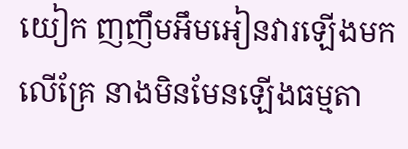យៀក ញញឹមអឹមអៀនវារឡើងមកលើគ្រែ នាងមិនមែនឡើងធម្មតា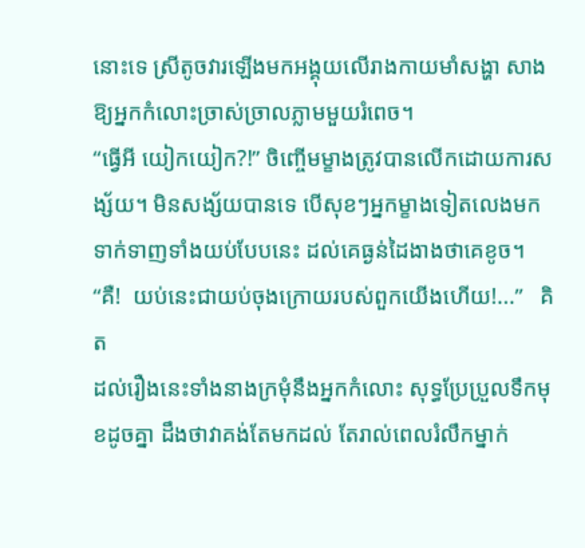នោះទេ ស្រីតូចវារឡើងមកអង្គុយលើរាងកាយមាំសង្ហា សាងឱ្យអ្នកកំលោះច្រាស់ច្រាលភ្លាមមួយរំពេច។
“ធ្វើអី យៀកយៀក?!” ចិញ្ចើមម្ខាងត្រូវបានលើកដោយការសង្ស័យ។ មិនសង្ស័យបានទេ បើសុខៗអ្នកម្ខាងទៀតលេងមកទាក់ទាញទាំងយប់បែបនេះ ដល់គេធ្ងន់ដៃងាងថាគេខូច។
“គឺ!  យប់នេះជាយប់ចុងក្រោយរបស់ពួកយើងហើយ!...”   គិត
ដល់រឿងនេះទាំងនាងក្រមុំនឹងអ្នកកំលោះ សុទ្ធប្រែប្រួលទឹកមុខដូចគ្នា ដឹងថាវាគង់តែមកដល់ តែរាល់ពេលរំលឹកម្នាក់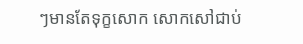ៗមានតែទុក្ខសោក សោកសៅជាប់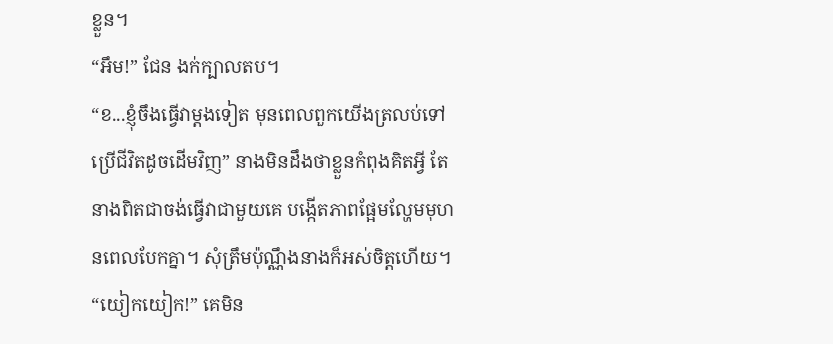ខ្លួន។
“អឹម!” ជែន ងក់ក្បាលតប។
“ខ...ខ្ញុំចឹងធ្វើវាម្ដងទៀត មុនពេលពួកយើងត្រលប់ទៅប្រើជីវិតដូចដើមវិញ” នាងមិនដឹងថាខ្លួនកំពុងគិតអ្វី តែនាងពិតជាចង់ធ្វើវាជាមួយគេ បង្កើតភាពផ្អែមល្ហែមមុហនពេលបែកគ្នា។ សុំត្រឹមប៉ុណ្ណឹងនាងក៏អស់ចិត្តហើយ។
“យៀកយៀក!” គេមិន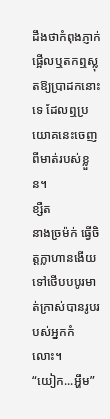ដឹងថាកំពុងភ្ញាក់ផ្អើលឬតកឮស្លុតឱ្យប្រាដកនោះទេ ដែលឮប្រយោគនេះចេញពីមាត់របស់ខ្លួន។
ខ្សឺត
នាងច្រម៉ក់ ធ្វើចិត្តក្លាហានងើយទៅថើបបបូរមាត់ក្រាស់បានរូបរបស់អ្នកកំលោះ។
“យៀក...អ្ហឹម”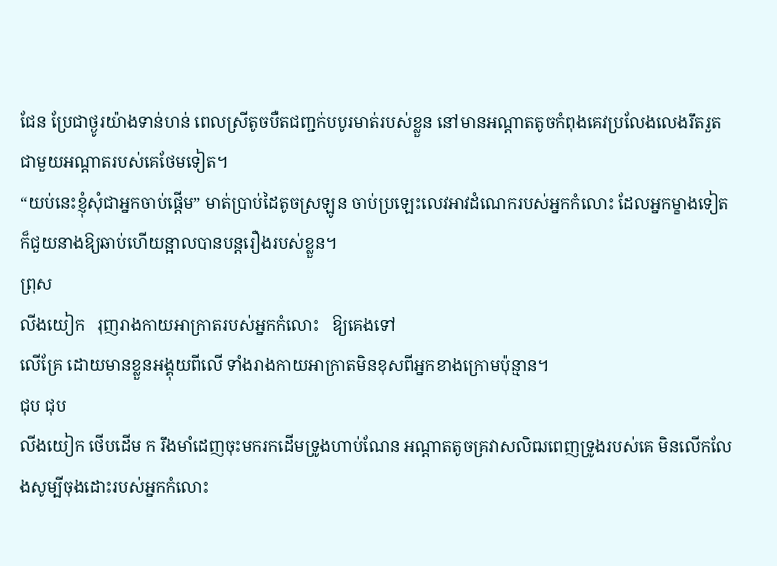ជែន ប្រែជាថ្ងូរយ៉ាងទាន់ហន់ ពេលស្រីតូចបឺតជញ្ជក់បបូរមាត់របស់ខ្លួន នៅមានអណ្ដាតតូចកំពុងគេវប្រលែងលេងរឹតរួតជាមួយអណ្ដាតរបស់គេថែមទៀត។
“យប់នេះខ្ញុំសុំជាអ្នកចាប់ផ្ដើម” មាត់ប្រាប់ដៃតូចស្រឡូន ចាប់ប្រឡេះលេវអាវដំណេករបស់អ្នកកំលោះ ដែលអ្នកម្ខាងទៀតក៏ជួយនាងឱ្យឆាប់ហើយន្អាលបានបន្តរឿងរបស់ខ្លួន។
ព្រុស
លីងយៀក   រុញរាងកាយអាក្រាតរបស់អ្នកកំលោះ   ឱ្យគេងទៅ
លើគ្រែ ដោយមានខ្លួនអង្គុយពីលើ ទាំងរាងកាយអាក្រាតមិនខុសពីអ្នកខាងក្រោមប៉ុន្មាន។
ជុប ជុប
លីងយៀក ថើបដើម ក រឹងមាំដេញចុះមករកដើមទ្រូងហាប់ណែន អណ្ដាតតូចគ្រវាសលិឍពេញទ្រូងរបស់គេ មិនលើកលែងសូម្បីចុងដោះរបស់អ្នកកំលោះ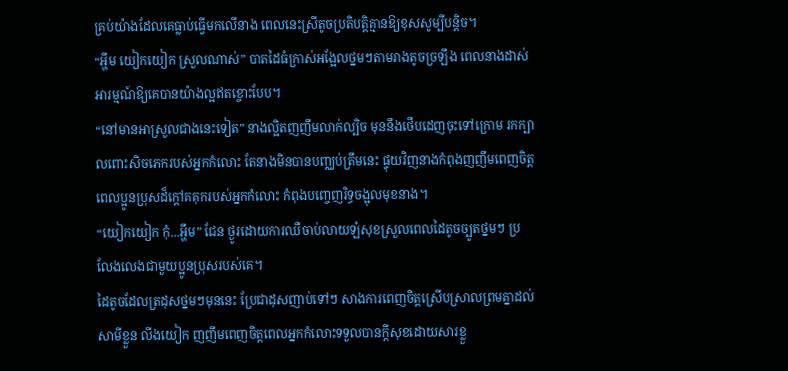គ្រប់យ៉ាងដែលគេធ្លាប់ធ្វើមកលើនាង ពេលនេះស្រីតូចប្រតិបត្តិគ្មានឱ្យខុសសូម្បីបន្តិច។
“អ្ហឹម យៀកយៀក ស្រួលណាស់” បាតដៃធំក្រាស់អង្អែលថ្នមៗតាមរាងតូចច្រឡឹង ពេលនាងដាស់អារម្មណ៍ឱ្យគេបានយ៉ាងល្អឥតខ្ចោះបែប។
“នៅមានអាស្រួលជាងនេះទៀត” នាងល្អិតញញឹមលាក់ល្បិច មុននឹងថើបដេញចុះទៅក្រោម រកក្បាលពោះសិចភេករបស់អ្នកកំលោះ តែនាងមិនបានបញ្ឈប់ត្រឹមនេះ ផ្ទុយវិញនាងកំពុងញញឹមពេញចិត្ត ពេលប្អូនប្រុសដ៏ក្ដៅគគុករបស់អ្នកកំលោះ កំពុងបញ្ចេញរិទ្ធចង្អុលមុខនាង។
“យៀកយៀក កុំ...អ្ហឹម” ជែន ថ្ងូរដោយការឈឺចាប់លាយឡំសុខស្រួលពេលដៃតូចច្បូតថ្នមៗ ប្រលែងលេងជាមួយប្អូនប្រុសរបស់គេ។
ដៃតូចដែលត្រដុសថ្នមៗមុននេះ ប្រែជាដុសញាប់ទៅៗ សាងការពេញចិត្តស្រើបស្រាលព្រមគ្នាដល់សាមីខ្លួន លីងយៀក ញញឹមពេញចិត្តពេលអ្នកកំលោះទទួលបានក្ដីសុខដោយសារខ្លួ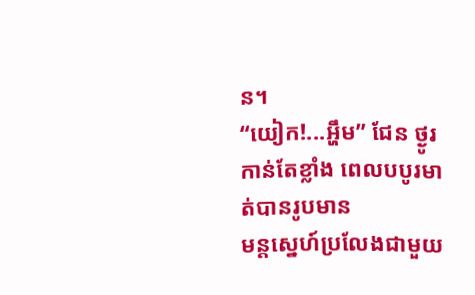ន។
“យៀក!...អ្ហឹម” ជែន ថ្ងូរកាន់តែខ្លាំង ពេលបបូរមាត់បានរូបមាន
មន្ដស្នេហ៍ប្រលែងជាមួយ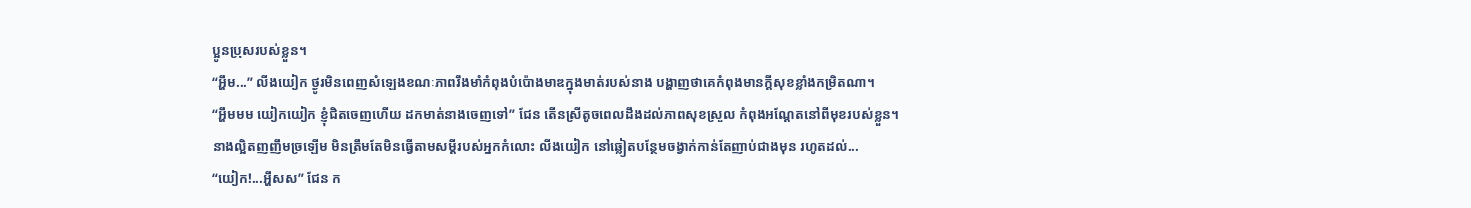ប្អូនប្រុសរបស់ខ្លួន។
“អ្ហឹម...” លីងយៀក ថ្ងូរមិនពេញសំឡេងខណៈភាពរឹងមាំកំពុងបំប៉ោងមាឌក្នុងមាត់របស់នាង បង្ហាញថាគេកំពុងមានក្ដីសុខខ្លាំងកម្រិតណា។
“អ្ហឹមមម យៀកយៀក ខ្ញុំជិតចេញហើយ ដកមាត់នាងចេញទៅ” ជែន តើនស្រីតូចពេលដឹងដល់ភាពសុខស្រួល កំពុងអណ្ដែតនៅពីមុខរបស់ខ្លួន។
នាងល្អិតញញឹមច្រឡើម មិនត្រឹមតែមិនធ្វើតាមសម្ដីរបស់អ្នកកំលោះ លីងយៀក នៅឆ្លៀតបន្ថែមចង្វាក់កាន់តែញាប់ជាងមុន រហូតដល់...
“យៀក!...អ្ហឹសស” ជែន ក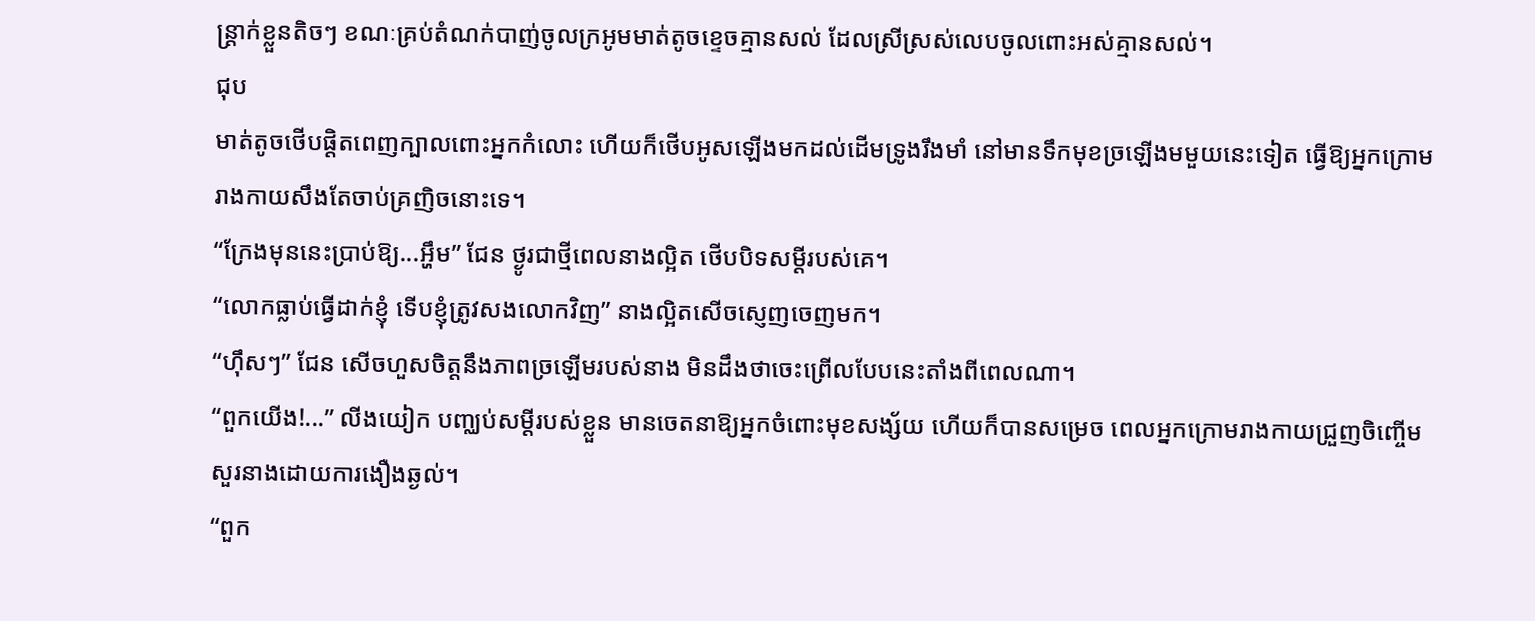ន្រ្តាក់ខ្លួនតិចៗ ខណៈគ្រប់តំណក់បាញ់ចូលក្រអូមមាត់តូចខ្ទេចគ្មានសល់ ដែលស្រីស្រស់លេបចូលពោះអស់គ្មានសល់។
ជុប
មាត់តូចថើបផ្ដិតពេញក្បាលពោះអ្នកកំលោះ ហើយក៏ថើបអូសឡើងមកដល់ដើមទ្រូងរឹងមាំ នៅមានទឹកមុខច្រឡើងមមួយនេះទៀត ធ្វើឱ្យអ្នកក្រោមរាងកាយសឹងតែចាប់គ្រញិចនោះទេ។
“ក្រែងមុននេះប្រាប់ឱ្យ...អ្ហឹម” ជែន ថ្ងូរជាថ្មីពេលនាងល្អិត ថើបបិទសម្ដីរបស់គេ។
“លោកធ្លាប់ធ្វើដាក់ខ្ញុំ ទើបខ្ញុំត្រូវសងលោកវិញ” នាងល្អិតសើចស្ញេញចេញមក។
“ហ៊ឹសៗ” ជែន សើចហួសចិត្តនឹងភាពច្រឡើមរបស់នាង មិនដឹងថាចេះព្រើលបែបនេះតាំងពីពេលណា។
“ពួកយើង!...” លីងយៀក បញ្ឈប់សម្ដីរបស់ខ្លួន មានចេតនាឱ្យអ្នកចំពោះមុខសង្ស័យ ហើយក៏បានសម្រេច ពេលអ្នកក្រោមរាងកាយជ្រួញចិញ្ចើមសួរនាងដោយការងឿងឆ្ងល់។
“ពួក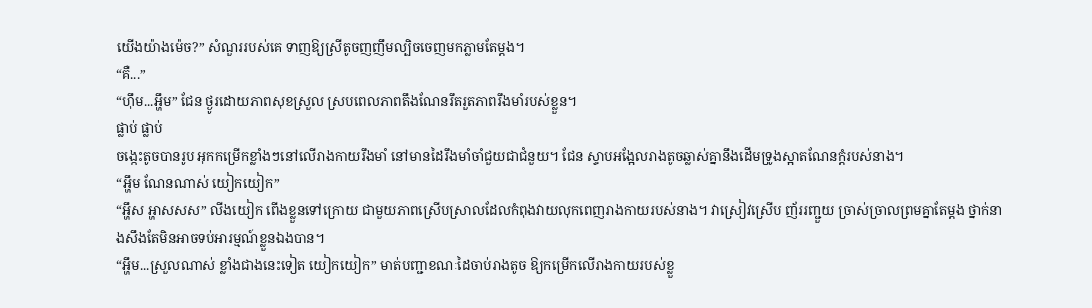យើងយ៉ាងម៉េច?” សំណួររបស់គេ ទាញឱ្យស្រីតូចញញឹមល្បិចចេញមកភ្លាមតែម្ដង។
“គឺ...”
“ហ៊ឹម...អ្ហឹម” ជែន ថ្ងូរដោយភាពសុខស្រួល ស្របពេលភាពតឹងណែនរឹតរួតភាពរឹងមាំរបស់ខ្លួន។
ផ្លាប់ ផ្លាប់
ចង្កេះតូចបានរូប អុកកម្រើកខ្លាំងៗនៅលើរាងកាយរឹងមាំ នៅមានដៃរឹងមាំចាំជួយជាជំនួយ។ ជែន ស្ទាបអង្អែលរាងតូចឆ្លាស់គ្នានឹងដើមទ្រូងស្អាតណែនក្ដំរបស់នាង។
“អ្ហឹម ណែនណាស់ យៀកយៀក”
“អ្ហឹស អ្ហាសសស” លីងយៀក ពើងខ្លួនទៅក្រោយ ជាមួយភាពស្រើបស្រាលដែលកំពុងវាយលុកពេញរាងកាយរបស់នាង។ វាស្រៀវស្រើប ញ័ររញ្ជួយ ច្រាស់ច្រាលព្រមគ្នាតែម្ដង ថ្នាក់នាងសឹងតែមិនអាចទប់អារម្មណ៍ខ្លួនឯងបាន។
“អ្ហឹម...ស្រួលណាស់ ខ្លាំងជាងនេះទៀត យៀកយៀក” មាត់បញ្ជាខណៈដៃចាប់រាងតូច ឱ្យកម្រើកលើរាងកាយរបស់ខ្លួ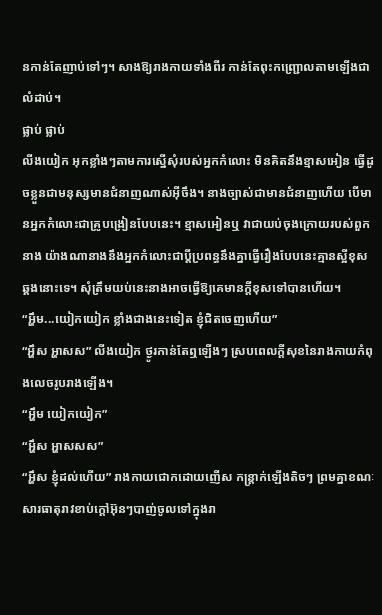នកាន់តែញាប់ទៅៗ។ សាងឱ្យរាងកាយទាំងពីរ កាន់តែពុះកញ្រ្ជោលតាមឡើងជាលំដាប់។
ផ្លាប់ ផ្លាប់
លីងយៀក អុកខ្លាំងៗតាមការស្នើសុំរបស់អ្នកកំលោះ មិនគិតនឹងខ្មាសអៀន ធ្វើដូចខ្លួនជាមនុស្សមានជំនាញណាស់អ៊ីចឹង។ នាងច្បាស់ជាមានជំនាញហើយ បើមានអ្នកកំលោះជាគ្រូបង្រៀនបែបនេះ។ ខ្មាសអៀនឬ វាជាយប់ចុងក្រោយរបស់ពួកនាង យ៉ាងណានាងនឹងអ្នកកំលោះជាប្ដីប្រពន្ធនឹងគ្នាធ្វើរឿងបែបនេះគ្មានស្អីខុសឆ្គងនោះទេ។ សុំត្រឹមយប់នេះនាងអាចធ្វើឱ្យគេមានក្ដីខុសទៅបានហើយ។
“អ្ហឹម...យៀកយៀក ខ្លាំងជាងនេះទៀត ខ្ញុំជិតចេញហើយ”
“អ្ហឹស អ្ហាសស” លីងយៀក ថ្ងូរកាន់តែឮឡើងៗ ស្របពេលក្ដីសុខនៃរាងកាយកំពុងលេចរូបរាងឡើង។
“អ្ហឹម យៀកយៀក”
“អ្ហឹស អ្ហាសសស”
“អ្ហឹស ខ្ញុំដល់ហើយ” រាងកាយជោកដោយញើស កន្រ្តាក់ឡើងតិចៗ ព្រមគ្នាខណៈសារធាតុរាវខាប់ក្ដៅអ៊ុនៗបាញ់ចូលទៅក្នុងរា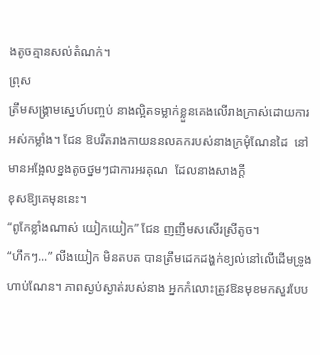ងតូចគ្មានសល់តំណក់។
ព្រុស
ត្រឹមសង្គ្រាមស្នេហ៍បញ្ចប់ នាងល្អិតទម្លាក់ខ្លួនគេងលើរាងក្រាស់ដោយការអស់កម្លាំង។ ជែន ឱបរឹតរាងកាយននលគករបស់នាងក្រមុំណែនដៃ  នៅមានអង្អែលខ្នងតូចថ្នមៗជាការអរគុណ  ដែលនាងសាងក្ដី
ខុសឱ្យគេមុននេះ។
“ពូកែខ្លាំងណាស់ យៀកយៀក” ជែន ញញឹមសសើរស្រីតូច។
“ហឹកៗ...” លីងយៀក មិនតបត បានត្រឹមដេកដង្ហក់ខ្យល់នៅលើដើមទ្រូងហាប់ណែន។ ភាពស្ងប់ស្ងាត់របស់នាង អ្នកកំលោះត្រូវឱនមុខមកសួរបែប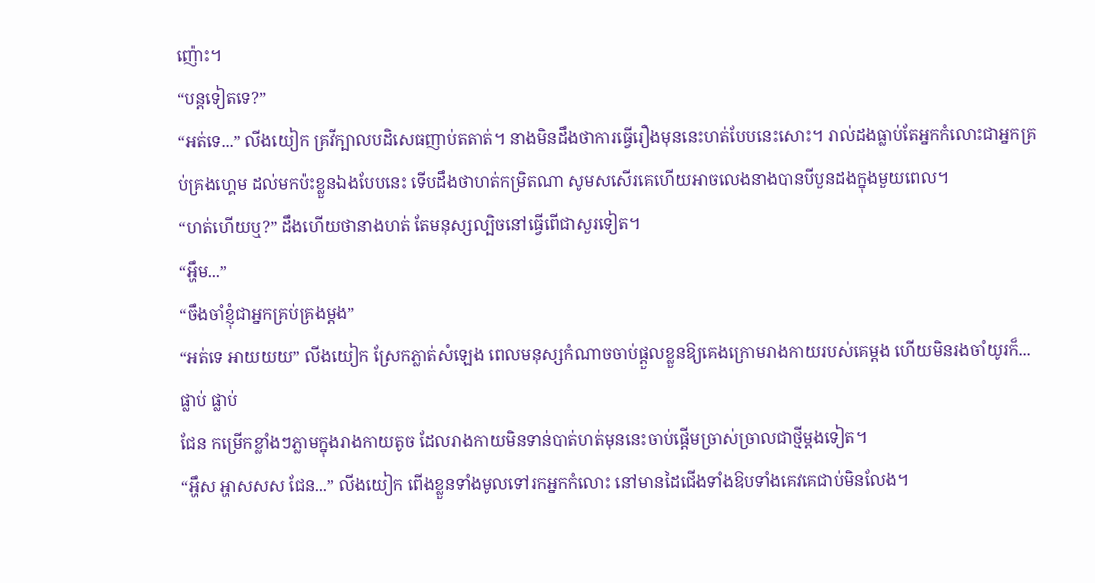ញ៉ោះ។
“បន្តទៀតទេ?”
“អត់ទេ...” លីងយៀក គ្រវីក្បាលបដិសេធញាប់តតាត់។ នាងមិនដឹងថាការធ្វើរឿងមុននេះហត់បែបនេះសោះ។ រាល់ដងធ្លាប់តែអ្នកកំលោះជាអ្នកគ្រប់គ្រងហ្គេម ដល់មកប៉ះខ្លួនឯងបែបនេះ ទើបដឹងថាហត់កម្រិតណា សូមសសើរគេហើយអាចលេងនាងបានបីបួនដងក្នុងមួយពេល។
“ហត់ហើយឬ?” ដឹងហើយថានាងហត់ តែមនុស្សល្បិចនៅធ្វើពើជាសួរទៀត។
“អ្ហឹម...”
“ចឹងចាំខ្ញុំជាអ្នកគ្រប់គ្រងម្ដង”
“អត់ទេ អាយយយ” លីងយៀក ស្រែកភ្លាត់សំឡេង ពេលមនុស្សកំណាចចាប់ផ្ដួលខ្លួនឱ្យគេងក្រោមរាងកាយរបស់គេម្ដង ហើយមិនរងចាំយូរក៏...
ផ្លាប់ ផ្លាប់
ជែន កម្រើកខ្លាំងៗភ្លាមក្នុងរាងកាយតូច ដែលរាងកាយមិនទាន់បាត់ហត់មុននេះចាប់ផ្ដើមច្រាស់ច្រាលជាថ្មីម្ដងទៀត។
“អ្ហឹស អ្ហាសសស ជែន...” លីងយៀក ពើងខ្លួនទាំងមូលទៅរកអ្នកកំលោះ នៅមានដៃជើងទាំងឱបទាំងគេវគេជាប់មិនលែង។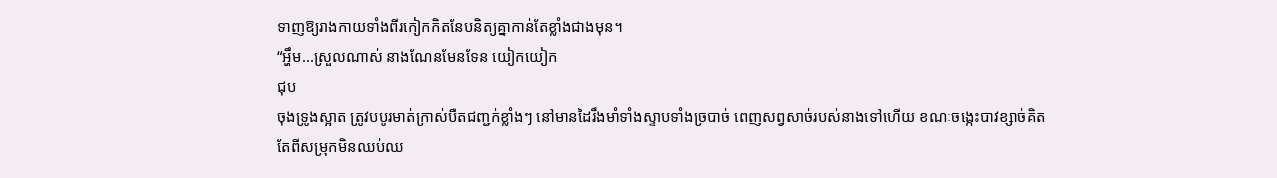ទាញឱ្យរាងកាយទាំងពីរកៀកកិតនែបនិត្យគ្នាកាន់តែខ្លាំងជាងមុន។
“អ្ហឹម...ស្រួលណាស់ នាងណែនមែនទែន យៀកយៀក
ជុប
ចុងទ្រូងស្អាត ត្រូវបបូរមាត់ក្រាស់បឺតជញ្ជក់ខ្លាំងៗ នៅមានដៃរឹងមាំទាំងស្ទាបទាំងច្របាច់ ពេញសព្វសាច់របស់នាងទៅហើយ ខណៈចង្កេះបាវខ្សាច់គិតតែពីសម្រុកមិនឈប់ឈ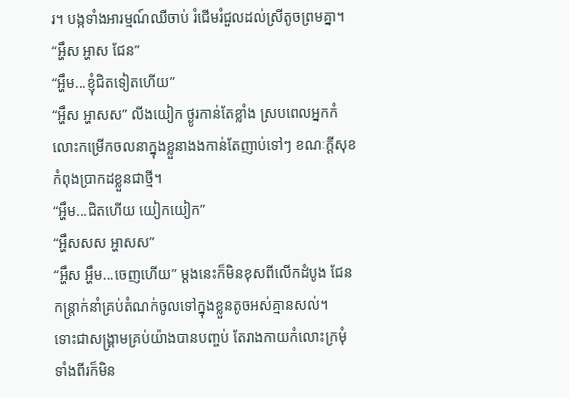រ។ បង្កទាំងអារម្មណ៍ឈឺចាប់ រំជើមរំជួលដល់ស្រីតូចព្រមគ្នា។
“អ្ហឹស អ្ហាស ជែន”
“អ្ហឹម...ខ្ញុំជិតទៀតហើយ”
“អ្ហឹស អ្ហាសស” លីងយៀក ថ្ងូរកាន់តែខ្លាំង ស្របពេលអ្នកកំលោះកម្រើកចលនាក្នុងខ្លួនាងងកាន់តែញាប់ទៅៗ ខណៈក្ដីសុខកំពុងប្រាកដខ្លួនជាថ្មី។
“អ្ហឹម...ជិតហើយ យៀកយៀក”
“អ្ហឹសសស អ្ហាសស”
“អ្ហឹស អ្ហឹម...ចេញហើយ” ម្ដងនេះក៏មិនខុសពីលើកដំបូង ជែន កន្ត្រាក់នាំគ្រប់តំណក់ចូលទៅក្នុងខ្លួនតូចអស់គ្មានសល់។
ទោះជាសង្គ្រាមគ្រប់យ៉ាងបានបញ្ចប់ តែរាងកាយកំលោះក្រមុំទាំងពីរក៏មិន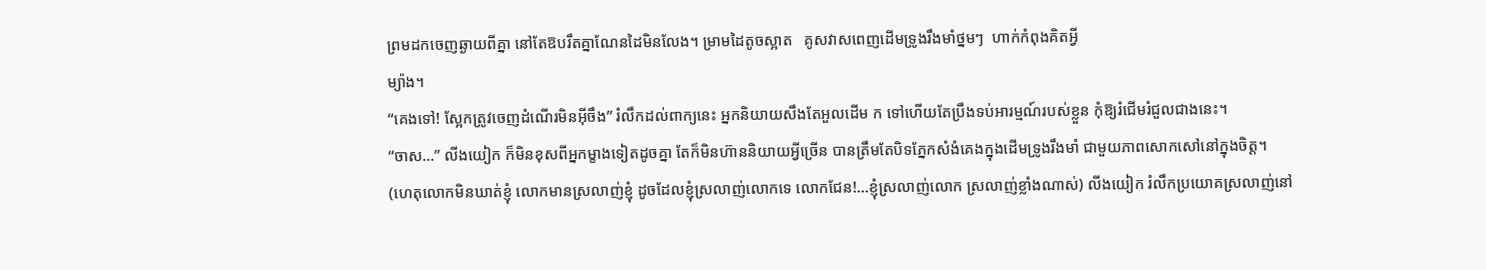ព្រមដកចេញឆ្ងាយពីគ្នា នៅតែឱបរឹតគ្នាណែនដៃមិនលែង។ ម្រាមដៃតូចស្អាត   គូសវាសពេញដើមទ្រូងរឹងមាំថ្នមៗ  ហាក់កំពុងគិតអ្វី
ម្យ៉ាង។
“គេងទៅ! ស្អែកត្រូវចេញដំណើរមិនអ៊ីចឹង” រំលឹកដល់ពាក្យនេះ អ្នកនិយាយសឹងតែអួលដើម ក ទៅហើយតែប្រឹងទប់អារម្មណ៍របស់ខ្លួន កុំឱ្យរំជើមរំជួលជាងនេះ។
“ចាស...” លីងយៀក ក៏មិនខុសពីអ្នកម្ខាងទៀតដូចគ្នា តែក៏មិនហ៊ាននិយាយអ្វីច្រើន បានត្រឹមតែបិទភ្នែកសំងំគេងក្នុងដើមទ្រូងរឹងមាំ ជាមួយភាពសោកសៅនៅក្នុងចិត្ត។
(ហេតុលោកមិនឃាត់ខ្ញុំ លោកមានស្រលាញ់ខ្ញុំ ដូចដែលខ្ញុំស្រលាញ់លោកទេ លោកជែន!...ខ្ញុំស្រលាញ់លោក ស្រលាញ់ខ្លាំងណាស់) លីងយៀក រំលឹកប្រយោគស្រលាញ់នៅ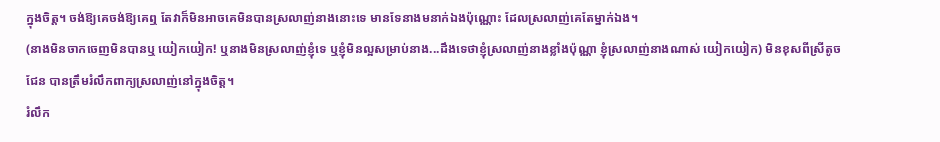ក្នុងចិត្ត។ ចង់ឱ្យគេចង់ឱ្យគេឮ តែវាក៏មិនអាចគេមិនបានស្រលាញ់នាងនោះទេ មានទែនាងមនាក់ឯងប៉ុណ្ណោះ ដែលស្រលាញ់គេតែម្នាក់ឯង។
(នាងមិនចាកចេញមិនបានឬ យៀកយៀក! ឬនាងមិនស្រលាញ់ខ្ញុំទេ ឬខ្ញុំមិនល្អសម្រាប់នាង...ដឹងទេថាខ្ញុំស្រលាញ់នាងខ្លាំងប៉ុណ្ណា ខ្ញុំស្រលាញ់នាងណាស់ យៀកយៀក) មិនខុសពីស្រីតូច ជែន បានត្រឹមរំលឹកពាក្យស្រលាញ់នៅក្នុងចិត្ត។
រំលឹក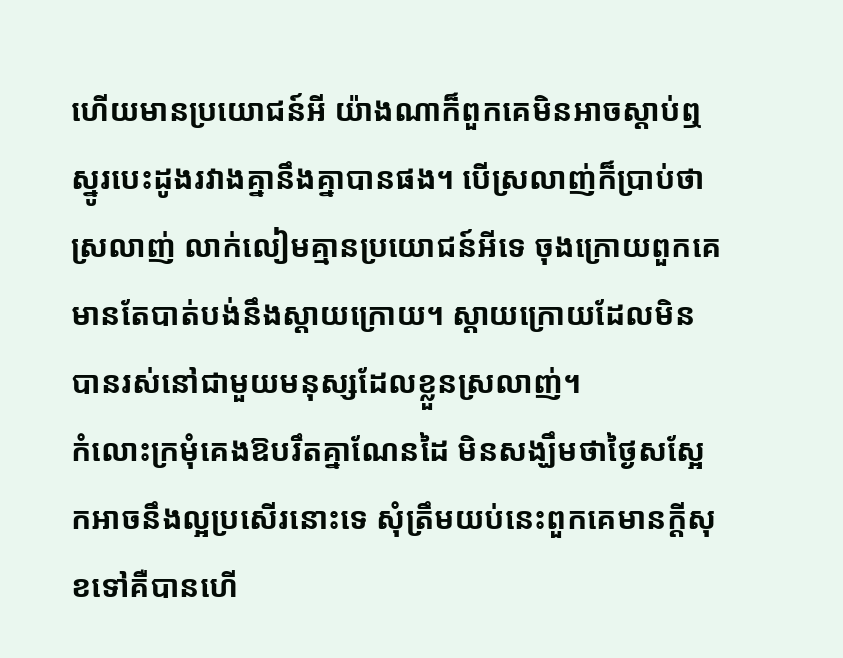ហើយមានប្រយោជន៍អី យ៉ាងណាក៏ពួកគេមិនអាចស្ដាប់ឮស្នូរបេះដូងរវាងគ្នានឹងគ្នាបានផង។ បើស្រលាញ់ក៏ប្រាប់ថាស្រលាញ់ លាក់លៀមគ្មានប្រយោជន៍អីទេ ចុងក្រោយពួកគេមានតែបាត់បង់នឹងស្ដាយក្រោយ។ ស្ដាយក្រោយដែលមិនបានរស់នៅជាមួយមនុស្សដែលខ្លួនស្រលាញ់។
កំលោះក្រមុំគេងឱបរឹតគ្នាណែនដៃ មិនសង្ឃឹមថាថ្ងៃសស្អែកអាចនឹងល្អប្រសើរនោះទេ សុំត្រឹមយប់នេះពួកគេមានក្ដីសុខទៅគឺបានហើ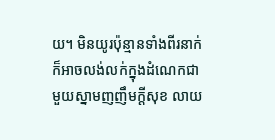យ។ មិនយូរប៉ុន្មានទាំងពីរនាក់ក៏អាចលង់លក់ក្នុងដំណេកជាមួយស្នាមញញឹមក្ដីសុខ លាយ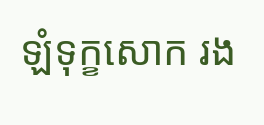ឡំទុក្ខសោក រង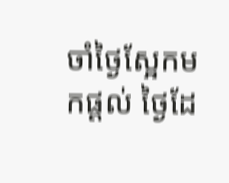ចាំថ្ងៃស្អែកមកផ្ដល់ ថ្ងៃដែ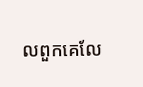លពួកគេលែ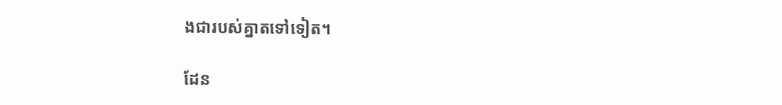ងជារបស់គ្នាតទៅទៀត។

ដែន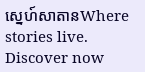ស្នេហ៍សាតានWhere stories live. Discover now